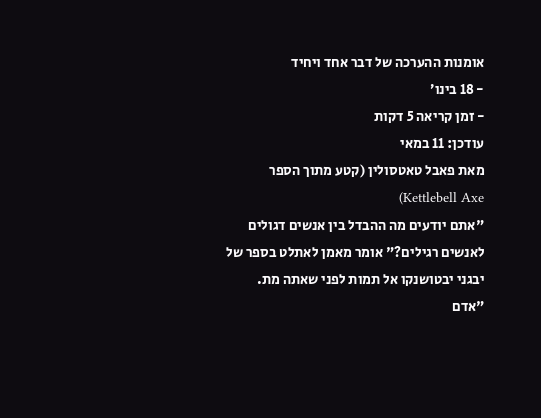אומנות ההערכה של דבר אחד ויחיד
- 18 בינו׳
- זמן קריאה 5 דקות
עודכן: 11 במאי
מאת פאבל טאטסולין (קטע מתוך הספר Kettlebell Axe)
"אתם יודעים מה ההבדל בין אנשים דגולים לאנשים רגילים?" אומר מאמן לאתלט בספר של יבגני יבטושנקו אל תמות לפני שאתה מת. "אדם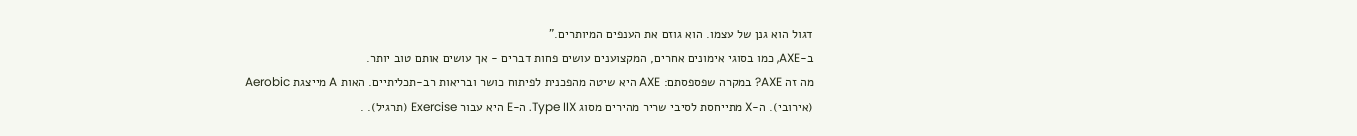דגול הוא גנן של עצמו. הוא גוזם את הענפים המיותרים."
ב-AXE, כמו בסוגי אימונים אחרים, המקצוענים עושים פחות דברים - אך עושים אותם טוב יותר.
מה זה AXE? במקרה שפספסתם: AXE היא שיטה מהפכנית לפיתוח כושר ובריאות רב-תכליתיים. האות A מייצגת Aerobic (אירובי). ה-X מתייחסת לסיבי שריר מהירים מסוג Type IIX. ה-E היא עבור Exercise (תרגיל). .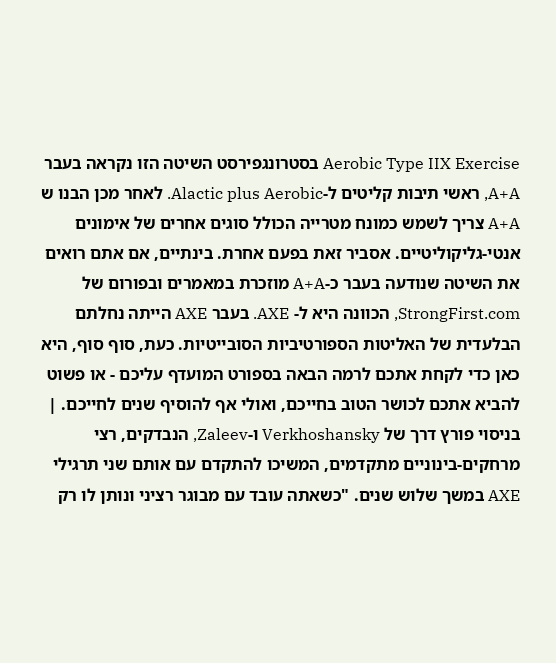Aerobic Type IIX Exercise בסטרונגפירסט השיטה הזו נקראה בעבר A+A, ראשי תיבות קליטים ל-Alactic plus Aerobic. לאחר מכן הבנו ש A+A צריך לשמש כמונח מטרייה הכולל סוגים אחרים של אימונים אנטי-גליקוליטיים. אסביר זאת בפעם אחרת. בינתיים, אם אתם רואים את השיטה שנודעה בעבר כ-A+A מוזכרת במאמרים ובפורום של StrongFirst.com, הכוונה היא ל- AXE. בעבר AXE הייתה נחלתם הבלעדית של האליטות הספורטיביות הסובייטיות. כעת, סוף סוף, היא כאן כדי לקחת אתכם לרמה הבאה בספורט המועדף עליכם - או פשוט להביא אתכם לכושר הטוב בחייכם, ואולי אף להוסיף שנים לחייכם. |
בניסוי פורץ דרך של Verkhoshansky ו-Zaleev, הנבדקים, רצי מרחקים-בינוניים מתקדמים, המשיכו להתקדם עם אותם שני תרגילי AXE במשך שלוש שנים. "כשאתה עובד עם מבוגר רציני ונותן לו רק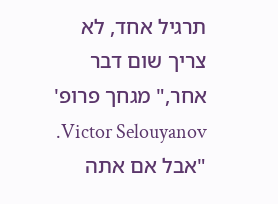תרגיל אחד, לא צריך שום דבר אחר," מגחך פרופ' Victor Selouyanov. "אבל אם אתה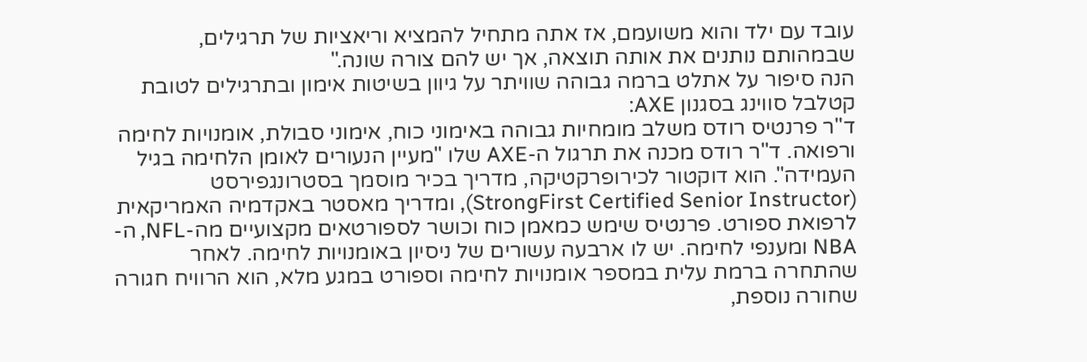עובד עם ילד והוא משועמם, אז אתה מתחיל להמציא וריאציות של תרגילים, שבמהותם נותנים את אותה תוצאה, אך יש להם צורה שונה."
הנה סיפור על אתלט ברמה גבוהה שוויתר על גיוון בשיטות אימון ובתרגילים לטובת קטלבל סווינג בסגנון AXE:
ד"ר פרנטיס רודס משלב מומחיות גבוהה באימוני כוח, אימוני סבולת, אומנויות לחימה ורפואה. ד"ר רודס מכנה את תרגול ה-AXE שלו "מעיין הנעורים לאומן הלחימה בגיל העמידה". הוא דוקטור לכירופרקטיקה, מדריך בכיר מוסמך בסטרונגפירסט (StrongFirst Certified Senior Instructor), ומדריך מאסטר באקדמיה האמריקאית לרפואת ספורט. פרנטיס שימש כמאמן כוח וכושר לספורטאים מקצועיים מה-NFL, ה-NBA ומענפי לחימה. יש לו ארבעה עשורים של ניסיון באומנויות לחימה. לאחר שהתחרה ברמת עלית במספר אומנויות לחימה וספורט במגע מלא, הוא הרוויח חגורה שחורה נוספת,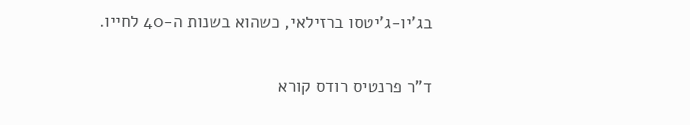בג'יו-ג'יטסו ברזילאי, כשהוא בשנות ה-40 לחייו.

ד"ר פרנטיס רודס קורא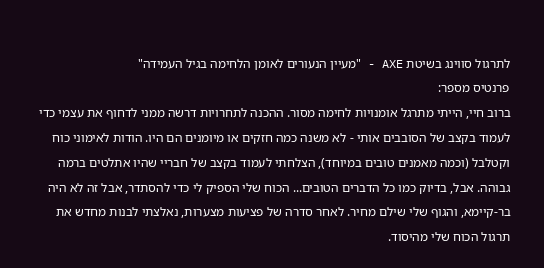לתרגול סווינג בשיטת AXE - "מעיין הנעורים לאומן הלחימה בגיל העמידה"
פרנטיס מספר:
ברוב חיי, הייתי מתרגל אומנויות לחימה מסור. ההכנה לתחרויות דרשה ממני לדחוף את עצמי כדי לעמוד בקצב של הסובבים אותי - לא משנה כמה חזקים או מיומנים הם היו. הודות לאימוני כוח וקטלבל (וכמה מאמנים טובים במיוחד), הצלחתי לעמוד בקצב של חבריי שהיו אתלטים ברמה גבוהה. אבל, בדיוק כמו כל הדברים הטובים... הכוח שלי הספיק לי כדי להסתדר, אבל זה לא היה בר-קיימא, והגוף שלי שילם מחיר. לאחר סדרה של פציעות מצערות, נאלצתי לבנות מחדש את תרגול הכוח שלי מהיסוד.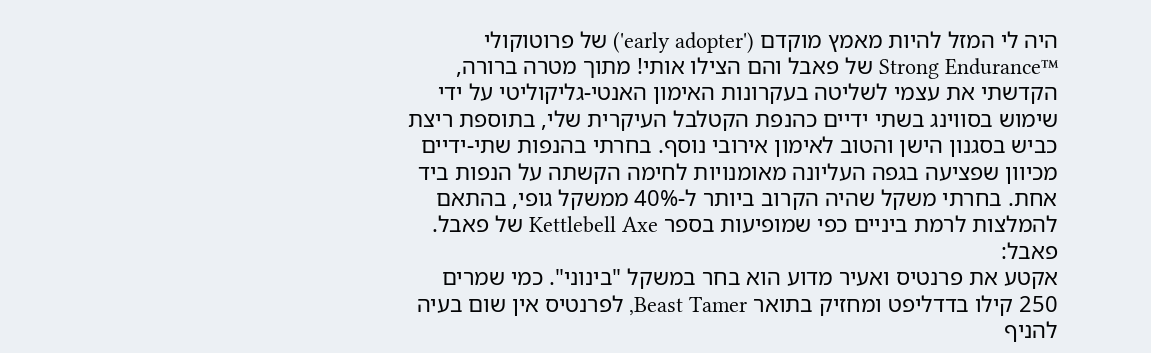היה לי המזל להיות מאמץ מוקדם ('early adopter') של פרוטוקולי ™Strong Endurance של פאבל והם הצילו אותי! מתוך מטרה ברורה, הקדשתי את עצמי לשליטה בעקרונות האימון האנטי-גליקוליטי על ידי שימוש בסווינג בשתי ידיים כהנפת הקטלבל העיקרית שלי, בתוספת ריצת כביש בסגנון הישן והטוב לאימון אירובי נוסף. בחרתי בהנפות שתי-ידיים מכיוון שפציעה בגפה העליונה מאומנויות לחימה הקשתה על הנפות ביד אחת. בחרתי משקל שהיה הקרוב ביותר ל-40% ממשקל גופי, בהתאם להמלצות לרמת ביניים כפי שמופיעות בספר Kettlebell Axe של פאבל.
פאבל:
אקטע את פרנטיס ואעיר מדוע הוא בחר במשקל "בינוני". כמי שמרים 250 קילו בדדליפט ומחזיק בתואר Beast Tamer, לפרנטיס אין שום בעיה להניף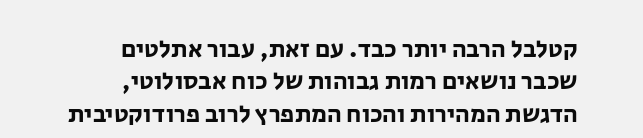קטלבל הרבה יותר כבד. עם זאת, עבור אתלטים שכבר נושאים רמות גבוהות של כוח אבסולוטי, הדגשת המהירות והכוח המתפרץ לרוב פרודוקטיבית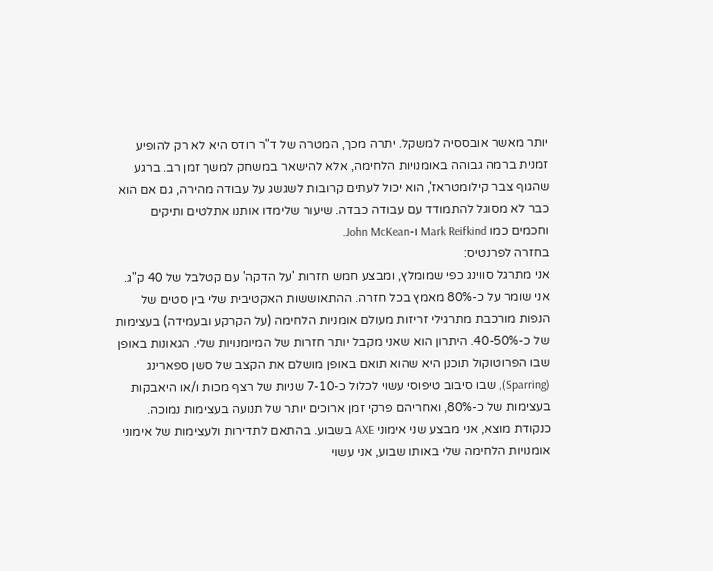יותר מאשר אובססיה למשקל. יתרה מכך, המטרה של ד"ר רודס היא לא רק להופיע זמנית ברמה גבוהה באומנויות הלחימה, אלא להישאר במשחק למשך זמן רב. ברגע שהגוף צבר קילומטראז', הוא יכול לעתים קרובות לשגשג על עבודה מהירה, גם אם הוא כבר לא מסוגל להתמודד עם עבודה כבדה. שיעור שלימדו אותנו אתלטים ותיקים וחכמים כמו Mark Reifkind ו-John McKean.
בחזרה לפרנטיס:
אני מתרגל סווינג כפי שמומלץ, ומבצע חמש חזרות 'על הדקה' עם קטלבל של 40 ק"ג. אני שומר על כ-80% מאמץ בכל חזרה. ההתאוששות האקטיבית שלי בין סטים של הנפות מורכבת מתרגילי זריזות מעולם אומניות הלחימה (על הקרקע ובעמידה) בעצימות של כ-40-50%. היתרון הוא שאני מקבל יותר חזרות של המיומנויות שלי. הגאונות באופן שבו הפרוטוקול תוכנן היא שהוא תואם באופן מושלם את הקצב של סשן ספארינג (Sparring), שבו סיבוב טיפוסי עשוי לכלול כ-7-10 שניות של רצף מכות ו/או היאבקות בעצימות של כ-80%, ואחריהם פרקי זמן ארוכים יותר של תנועה בעצימות נמוכה.
כנקודת מוצא, אני מבצע שני אימוני AXE בשבוע. בהתאם לתדירות ולעצימות של אימוני אומנויות הלחימה שלי באותו שבוע, אני עשוי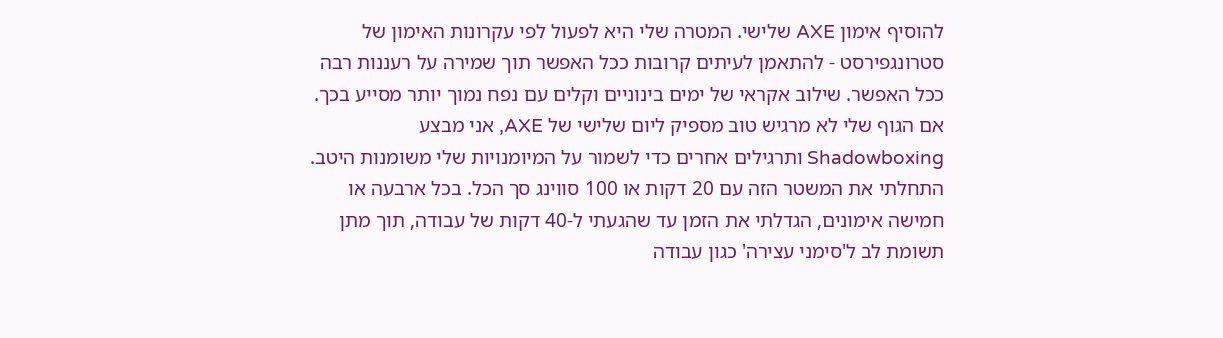להוסיף אימון AXE שלישי. המטרה שלי היא לפעול לפי עקרונות האימון של סטרונגפירסט - להתאמן לעיתים קרובות ככל האפשר תוך שמירה על רעננות רבה ככל האפשר. שילוב אקראי של ימים בינוניים וקלים עם נפח נמוך יותר מסייע בכך. אם הגוף שלי לא מרגיש טוב מספיק ליום שלישי של AXE, אני מבצע Shadowboxing ותרגילים אחרים כדי לשמור על המיומנויות שלי משומנות היטב. התחלתי את המשטר הזה עם 20 דקות או 100 סווינג סך הכל. בכל ארבעה או חמישה אימונים, הגדלתי את הזמן עד שהגעתי ל-40 דקות של עבודה, תוך מתן תשומת לב ל'סימני עצירה' כגון עבודה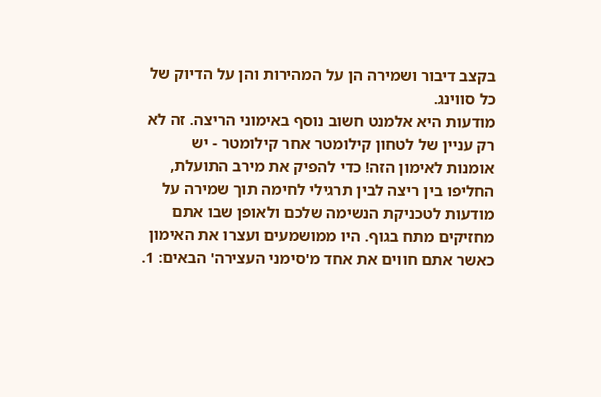בקצב דיבור ושמירה הן על המהירות והן על הדיוק של כל סווינג.
מודעות היא אלמנט חשוב נוסף באימוני הריצה. זה לא רק עניין של לטחון קילומטר אחר קילומטר - יש אומנות לאימון הזה! כדי להפיק את מירב התועלת, החליפו בין ריצה לבין תרגילי לחימה תוך שמירה על מודעות לטכניקת הנשימה שלכם ולאופן שבו אתם מחזיקים מתח בגוף. היו ממושמעים ועצרו את האימון כאשר אתם חווים את אחד מ'סימני העצירה' הבאים: 1.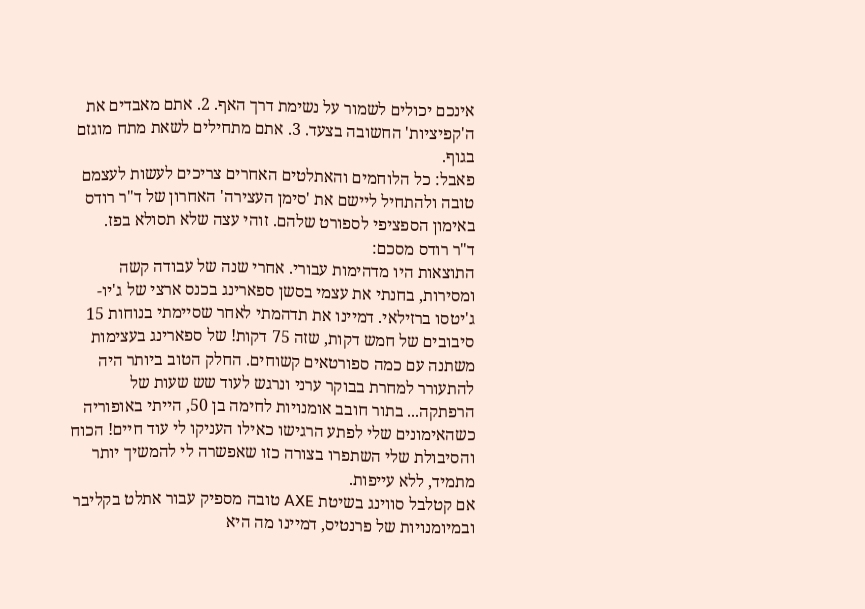אינכם יכולים לשמור על נשימת דרך האף. 2. אתם מאבדים את ה'קפיציות' החשובה בצעד. 3. אתם מתחילים לשאת מתח מוגזם בגוף.
פאבל: כל הלוחמים והאתלטים האחרים צריכים לעשות לעצמם טובה ולהתחיל ליישם את 'סימן העצירה' האחרון של ד"ר רודס באימון הספציפי לספורט שלהם. זוהי עצה שלא תסולא בפז.
ד"ר רודס מסכם:
התוצאות היו מדהימות עבורי. אחרי שנה של עבודה קשה ומסירות, בחנתי את עצמי בסשן ספארינג בכנס ארצי של ג'יו-ג'יטסו ברזילאי. דמיינו את תדהמתי לאחר שסיימתי בנוחות 15 סיבובים של חמש דקות, שזה 75 דקות! של ספארינג בעצימות משתנה עם כמה ספורטאים קשוחים. החלק הטוב ביותר היה להתעורר למחרת בבוקר ערני ונרגש לעוד שש שעות של הרפתקה... בתור חובב אומנויות לחימה בן 50, הייתי באופוריה כשהאימונים שלי לפתע הרגישו כאילו העניקו לי עוד חיים! הכוח והסיבולת שלי השתפרו בצורה כזו שאפשרה לי להמשיך יותר מתמיד, ללא עייפות.
אם קטלבל סווינג בשיטת AXE טובה מספיק עבור אתלט בקליבר ובמיומנויות של פרנטיס, דמיינו מה היא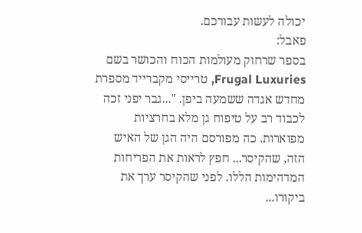יכולה לעשות עבורכם.
פאבל:
בספר שרחוק מעולמות הכוח והכושר בשם Frugal Luxuries, טרייסי מקברייד מספרת מחדש אגדה ששמעה ביפן. "...גבר יפני זכה לכבוד רב על טיפוח גן מלא בחרציות מפוארות. כה מפורסם היה הגן של האיש הזה, שהקיסר... חפץ לראות את הפריחות המדהימות הללו. לפני שהקיסר ערך את ביקורו...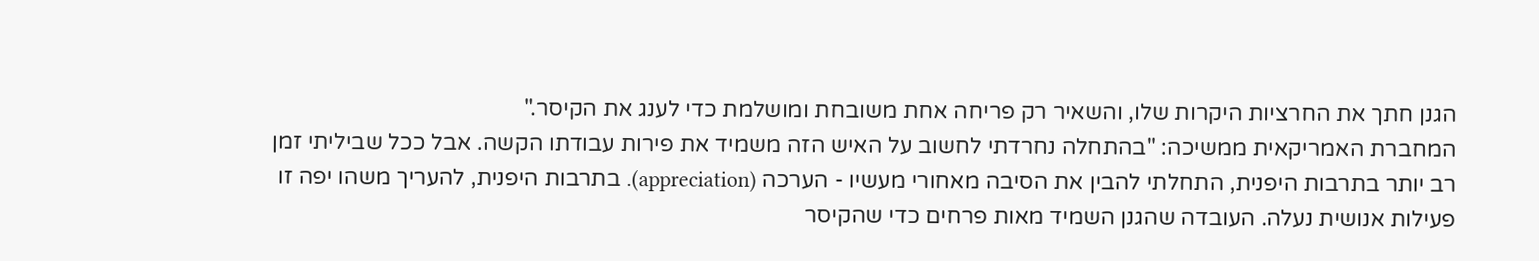הגנן חתך את החרציות היקרות שלו, והשאיר רק פריחה אחת משובחת ומושלמת כדי לענג את הקיסר."
המחברת האמריקאית ממשיכה: "בהתחלה נחרדתי לחשוב על האיש הזה משמיד את פירות עבודתו הקשה. אבל ככל שביליתי זמן רב יותר בתרבות היפנית, התחלתי להבין את הסיבה מאחורי מעשיו - הערכה (appreciation). בתרבות היפנית, להעריך משהו יפה זו פעילות אנושית נעלה. העובדה שהגנן השמיד מאות פרחים כדי שהקיסר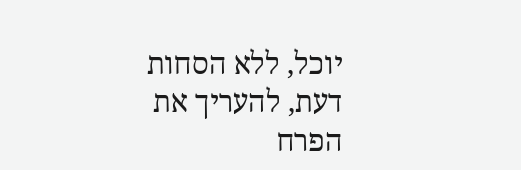יוכל, ללא הסחות דעת, להעריך את הפרח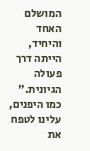המושלם האחד והיחיד, הייתה דרך פעולה הגיונית."
כמו היפנים, עלינו לטפח את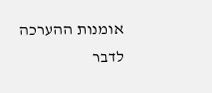אומנות ההערכה לדבר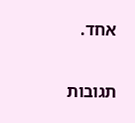אחד.


תגובות